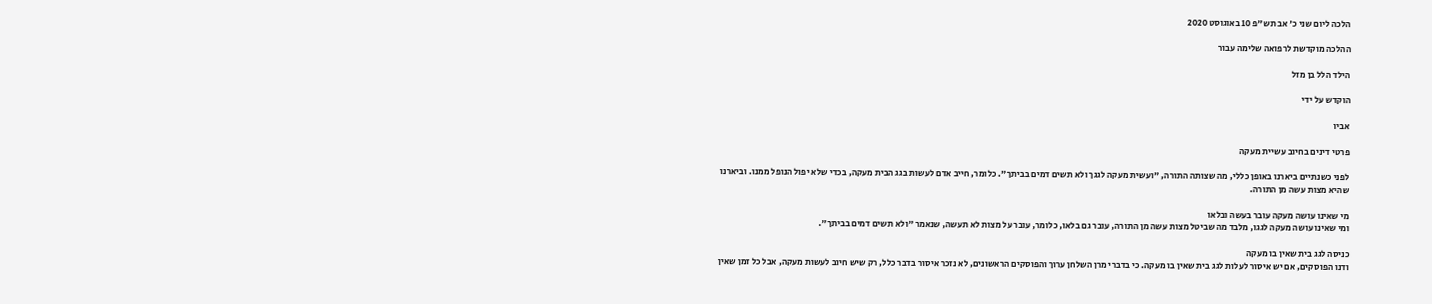הלכה ליום שני כ' אב תש"פ 10 באוגוסט 2020

ההלכה מוקדשת לרפואה שלימה עבור

הילד הלל בן מזל

הוקדש על ידי

אביו

פרטי דינים בחיוב עשיית מעקה

לפני כשנתיים ביארנו באופן כללי, מה שצותה התורה, "ועשית מעקה לגגך ולא תשים דמים בביתך". כלומר, חייב אדם לעשות בגג הבית מעקה, בכדי שלא יפול הנופל ממנו. וביארנו שהיא מצות עשה מן התורה.

מי שאינו עושה מעקה עובר בעשה ובלאו
ומי שאינו עושה מעקה לגגו, מלבד מה שביטל מצות עשה מן התורה, עובר גם בלאו, כלומר, עובר על מצות לא תעשה, שנאמר "ולא תשים דמים בביתך".

כניסה לגג בית שאין בו מעקה
ודנו הפוסקים, אם יש איסור לעלות לגג בית שאין בו מעקה. כי בדברי מרן השלחן ערוך והפוסקים הראשונים, לא נזכר איסור בדבר כלל, רק שיש חיוב לעשות מעקה, אבל כל זמן שאין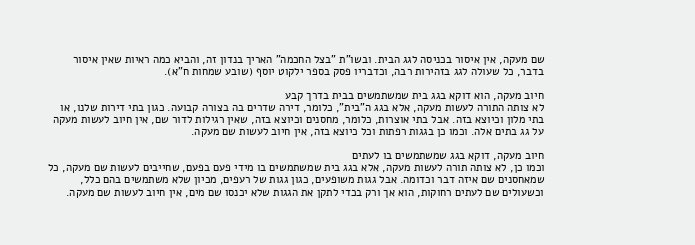שם מעקה, אין איסור בכניסה לגג הבית. ובשו"ת "בצל החכמה" האריך בנדון זה, והביא כמה ראיות שאין איסור בדבר, כל שעולה לגג בזהירות רבה, וכדבריו פסק בספר ילקוט יוסף (שובע שמחות ח"א).

חיוב מעקה, הוא דוקא בגג בית שמשתמשים בבית בדרך קבע
לא צותה התורה לעשות מעקה, אלא בגג ה"בית", כלומר, דירה שדרים בה בצורה קבועה. כגון בתי דירות שלנו, או בתי מלון וכיוצא בזה. אבל בתי אוצרות, כלומר, מחסנים וכיוצא בזה, שאין רגילות לדור שם, אין חיוב לעשות מעקה על גג בתים אלה. וכמו כן בגגות רפתות וכל כיוצא בזה, אין חיוב לעשות שם מעקה.

חיוב מעקה, דוקא בגג שמשתמשים בו לעתים
וכמו כן, לא צותה תורה לעשות מעקה, אלא בגג בית שמשתמשים בו מידי פעם בפעם, שחייבים לעשות שם מעקה, כל שמאחסנים שם איזה דבר וכדומה. אבל גגות משופעים, כגון גגות של רעפים, מכיון שלא משתמשים בהם כלל, וכשעולים שם לעתים רחוקות, הוא אך ורק בכדי לתקן את הגגות שלא יכנסו שם מים, אין חיוב לעשות שם מעקה.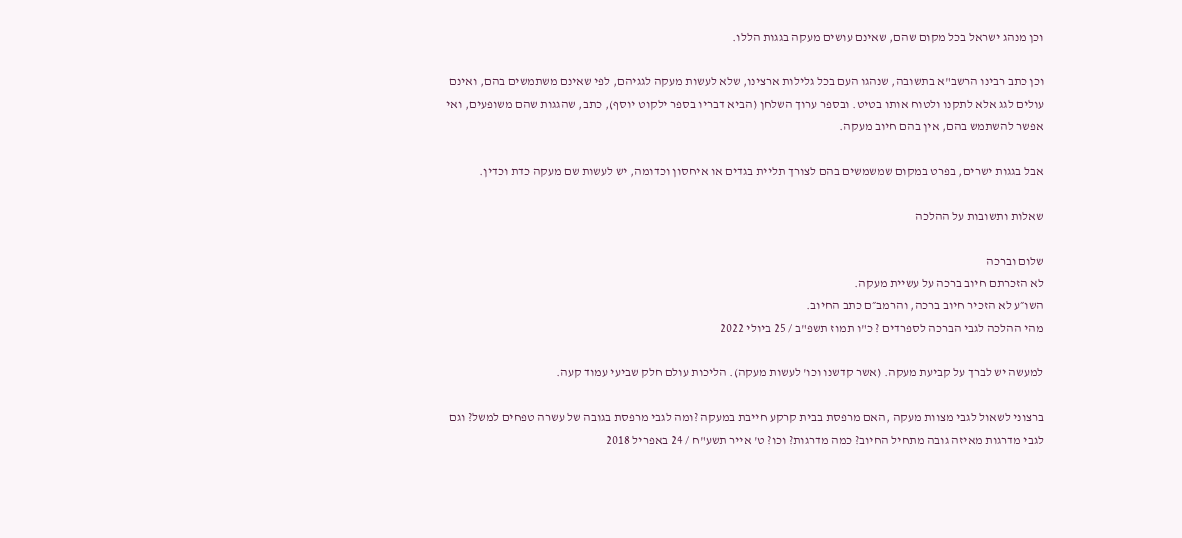וכן מנהג ישראל בכל מקום שהם, שאינם עושים מעקה בגגות הללו.

וכן כתב רבינו הרשב"א בתשובה, שנהגו העם בכל גלילות ארצינו, שלא לעשות מעקה לגגיהם, לפי שאינם משתמשים בהם, ואינם עולים לגג אלא לתקנו ולטוח אותו בטיט. ובספר ערוך השלחן (הביא דבריו בספר ילקוט יוסף), כתב, שהגגות שהם משופעים, ואי אפשר להשתמש בהם, אין בהם חיוב מעקה.

אבל בגגות ישרים, בפרט במקום שמשמשים בהם לצורך תליית בגדים או איחסון וכדומה, יש לעשות שם מעקה כדת וכדין.

שאלות ותשובות על ההלכה

שלום וברכה
לא הזכרתם חיוב ברכה על עשיית מעקה.
השו״ע לא הזכיר חיוב ברכה, והרמב״ם כתב החיוב.
מהי ההלכה לגבי הברכה לספרדים ? כ"ו תמוז תשפ"ב / 25 ביולי 2022

למעשה יש לברך על קביעת מעקה. (אשר קדשנו וכו' לעשות מעקה). הליכות עולם חלק שביעי עמוד קעה.

ברצוני לשאול לגבי מצוות מעקה ,האם מרפסת בבית קרקע חייבת במעקה ?ומה לגבי מרפסת בגובה של עשרה טפחים למשל? וגם לגבי מדרגות מאיזה גובה מתחיל החיוב? כמה מדרגות? וכו? ט' אייר תשע"ח / 24 באפריל 2018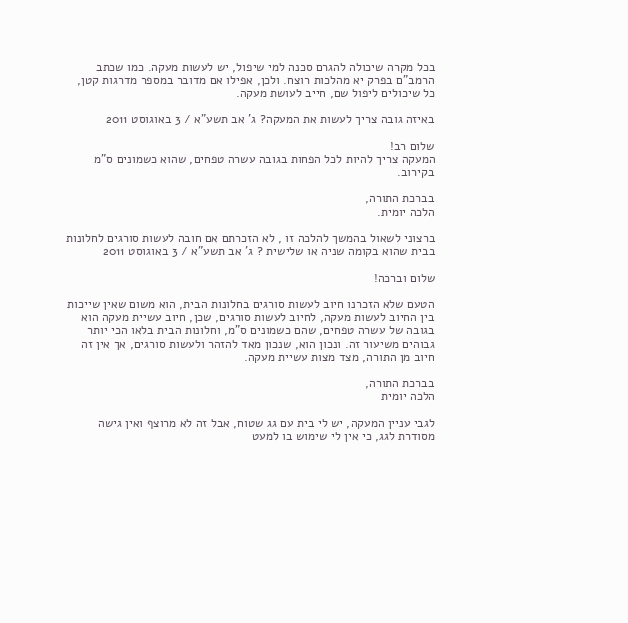בכל מקרה שיכולה להגרם סכנה למי שיפול, יש לעשות מעקה. כמו שכתב הרמב"ם בפרק יא מהלכות רוצח. ולכן, אפילו אם מדובר במספר מדרגות קטן, כל שיכולים ליפול שם, חייב לעושת מעקה.

באיזה גובה צריך לעשות את המעקה? ג' אב תשע"א / 3 באוגוסט 2011

שלום רב!
המעקה צריך להיות לכל הפחות בגובה עשרה טפחים, שהוא כשמונים ס"מ בקירוב.

בברכת התורה,
הלכה יומית.

ברצוני לשאול בהמשך להלכה זו , לא הזכרתם אם חובה לעשות סורגים לחלונות בבית שהוא בקומה שניה או שלישית ? ג' אב תשע"א / 3 באוגוסט 2011

שלום וברכה!

הטעם שלא הזכרנו חיוב לעשות סורגים בחלונות הבית, הוא משום שאין שייכות בין החיוב לעשות מעקה, לחיוב לעשות סורגים, שכן, חיוב עשיית מעקה הוא בגובה של עשרה טפחים, שהם כשמונים ס"מ, וחלונות הבית בלאו הכי יותר גבוהים משיעור זה. ונכון הוא, שנכון מאד להזהר ולעשות סורגים, אך אין זה חיוב מן התורה, מצד מצות עשיית מעקה.

בברכת התורה,
הלכה יומית

לגבי עניין המעקה, יש לי בית עם גג שטוח, אבל זה לא מרוצף ואין גישה מסודרת לגג, כי אין לי שימוש בו למעט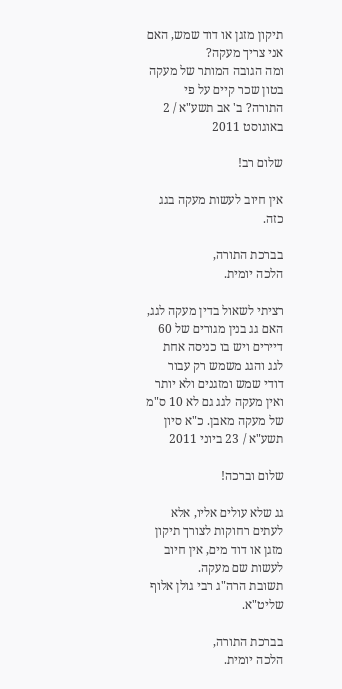תיקון מזגן או דוד שמש, האם אני צריך מעקה?
ומה הגובה המותר של מעקה בטון שכר קיים על פי התורה? ב' אב תשע"א / 2 באוגוסט 2011

שלום רב!

אין חיוב לעשות מעקה בגג כזה.

בברכת התורה,
הלכה יומית.

רציתי לשאול בדין מעקה לגג, האם גג בנין מגורים של 60 דיירים ויש בו כניסה אחת לגג והגג משמש רק עבור דודי שמש ומזגנים ולא יותר ואין מעקה לגג גם לא 10 ס"מ של מעקה מאבן. כ"א סיון תשע"א / 23 ביוני 2011

שלום וברכה!

גג שלא עולים אליו, אלא לעתים רחוקות לצורך תיקון מזגן או דוד מים, אין חיוב לעשות שם מעקה.
תשובת הרה"ג רבי גולן אלוף שליט"א.

בברכת התורה,
הלכה יומית.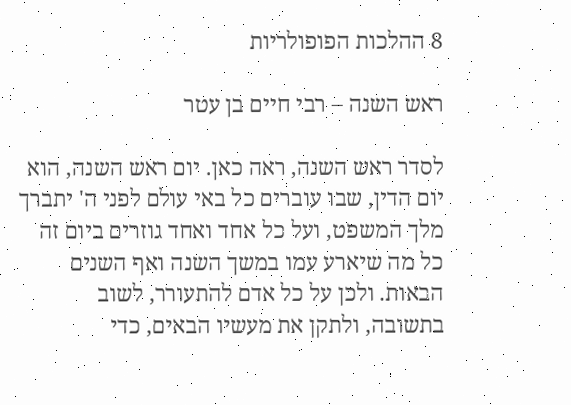8 ההלכות הפופולריות

ראש השנה – רבי חיים בן עטר

לסדר ראש השנה, ראה כאן. יום ראש השנה, הוא יום הדין, שבו עוברים כל באי עולם לפני ה' יתברך מלך המשפט, ועל כל אחד ואחד גוזרים ביום זה כל מה שיארע עמו במשך השנה ואף השנים הבאות. ולכן על כל אדם להתעורר, לשוב בתשובה, ולתקן את מעשיו הבאים, כדי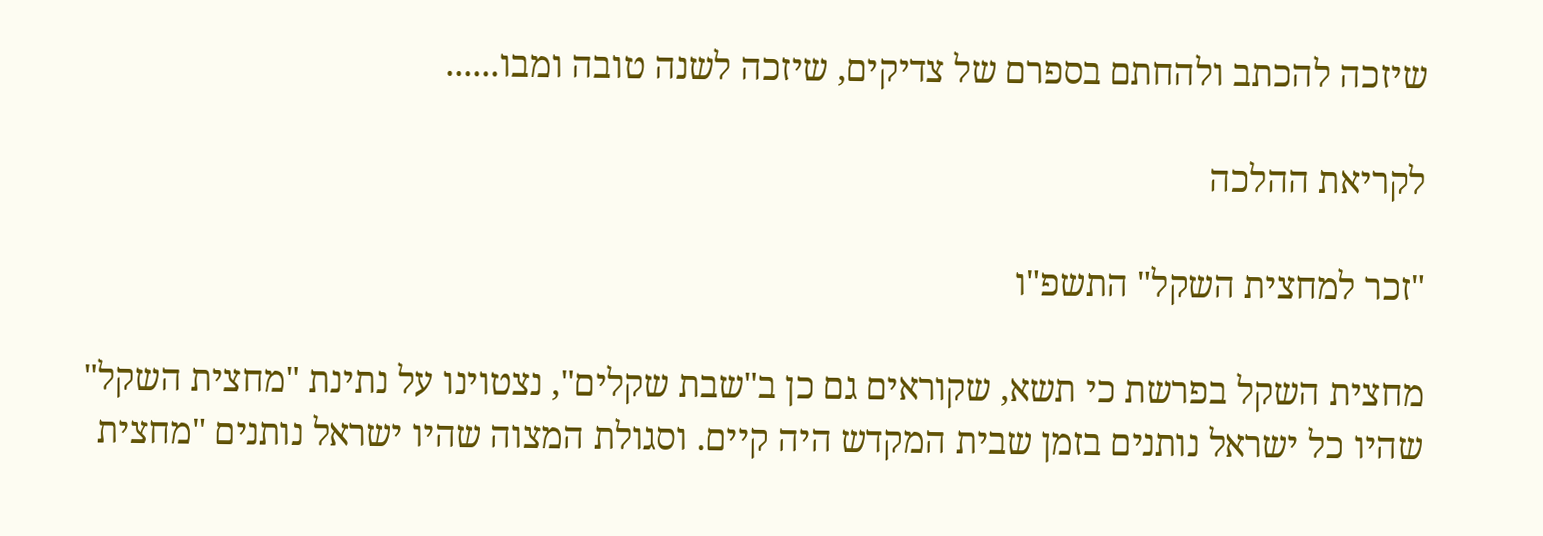שיזכה להכתב ולהחתם בספרם של צדיקים, שיזכה לשנה טובה ומבו......

לקריאת ההלכה

"זכר למחצית השקל" התשפ"ו

מחצית השקל בפרשת כי תשא, שקוראים גם כן ב"שבת שקלים", נצטוינו על נתינת "מחצית השקל" שהיו כל ישראל נותנים בזמן שבית המקדש היה קיים. וסגולת המצוה שהיו ישראל נותנים "מחצית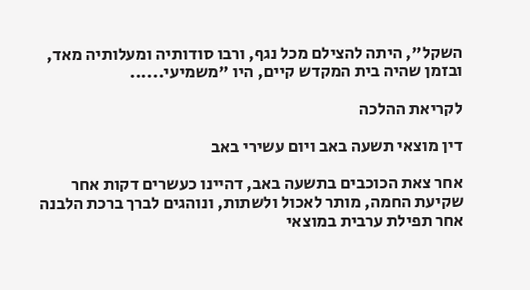השקל", היתה להצילם מכל נגף, ורבו סודותיה ומעלותיה מאד, ובזמן שהיה בית המקדש קיים, היו "משמיעי......

לקריאת ההלכה

דין מוצאי תשעה באב ויום עשירי באב

אחר צאת הכוכבים בתשעה באב, דהיינו כעשרים דקות אחר שקיעת החמה, מותר לאכול ולשתות, ונוהגים לברך ברכת הלבנה אחר תפילת ערבית במוצאי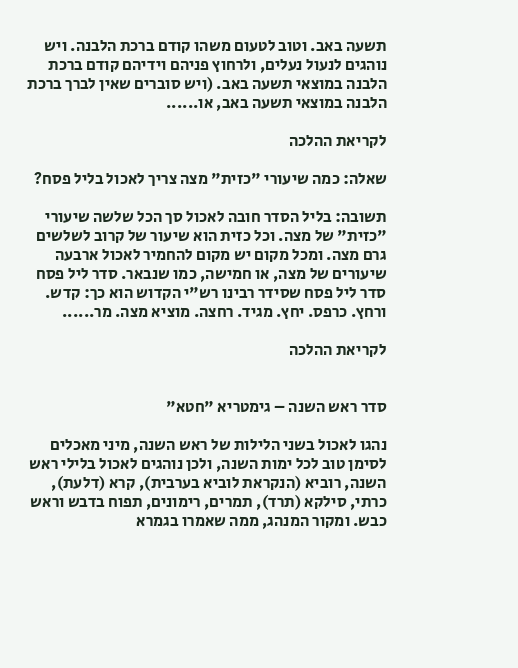תשעה באב. וטוב לטעום משהו קודם ברכת הלבנה. ויש נוהגים לנעול נעלים, ולרחוץ פניהם וידיהם קודם ברכת הלבנה במוצאי תשעה באב. (ויש סוברים שאין לברך ברכת הלבנה במוצאי תשעה באב, או......

לקריאת ההלכה

שאלה: כמה שיעורי "כזית" מצה צריך לאכול בליל פסח?

תשובה: בליל הסדר חובה לאכול סך הכל שלשה שיעורי "כזית" של מצה. וכל כזית הוא שיעור של קרוב לשלשים גרם מצה. ומכל מקום יש מקום להחמיר לאכול ארבעה שיעורים של מצה, או חמישה, כמו שנבאר. סדר ליל פסח סדר ליל פסח שסידר רבינו רש"י הקדוש הוא כך: קדש. ורחץ. כרפס. יחץ. מגיד. רחצה. מוציא מצה. מר......

לקריאת ההלכה


סדר ראש השנה – גימטריא "חטא"

נהגו לאכול בשני הלילות של ראש השנה, מיני מאכלים לסימן טוב לכל ימות השנה, ולכן נוהגים לאכול בלילי ראש השנה, רוביא (הנקראת לוביא בערבית), קרא (דלעת), כרתי, סילקא (תרד), תמרים, רימונים, תפוח בדבש וראש כבש. ומקור המנהג, ממה שאמרו בגמרא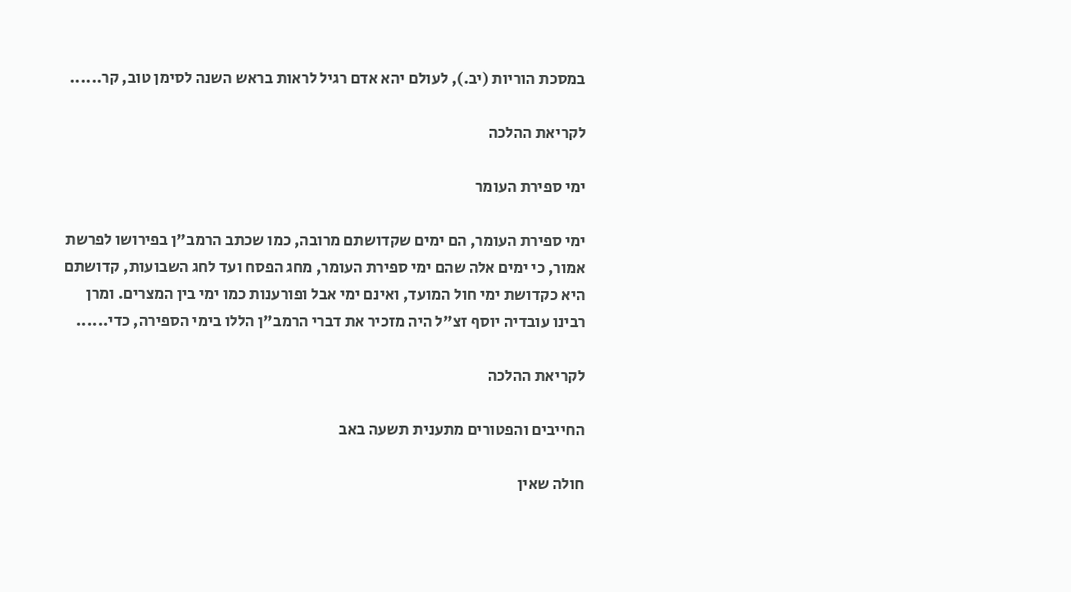במסכת הוריות (יב.), לעולם יהא אדם רגיל לראות בראש השנה לסימן טוב, קר......

לקריאת ההלכה

ימי ספירת העומר

ימי ספירת העומר, הם ימים שקדושתם מרובה, כמו שכתב הרמב"ן בפירושו לפרשת אמור, כי ימים אלה שהם ימי ספירת העומר, מחג הפסח ועד לחג השבועות, קדושתם היא כקדושת ימי חול המועד, ואינם ימי אבל ופורענות כמו ימי בין המצרים. ומרן רבינו עובדיה יוסף זצ"ל היה מזכיר את דברי הרמב"ן הללו בימי הספירה, כדי......

לקריאת ההלכה

החייבים והפטורים מתענית תשעה באב

חולה שאין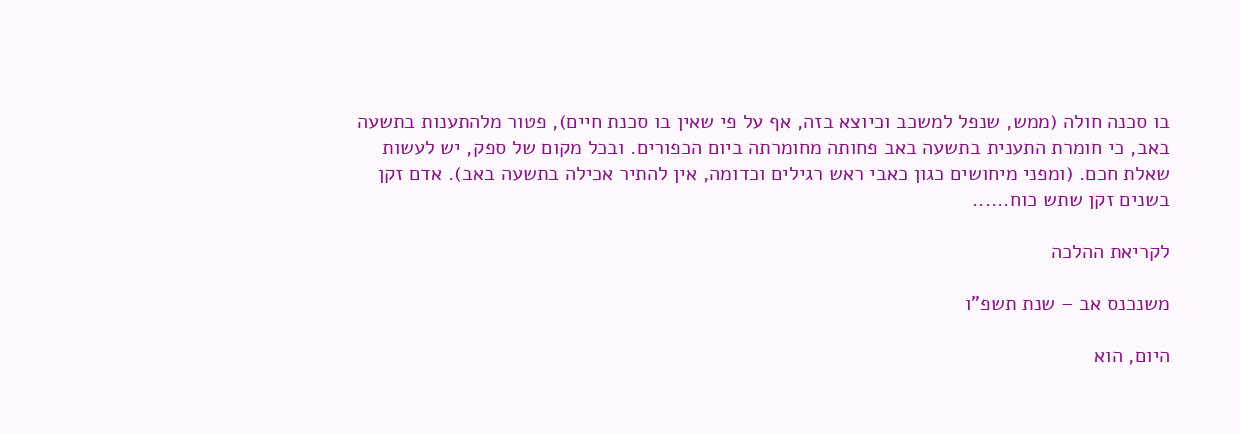בו סכנה חולה (ממש, שנפל למשכב וכיוצא בזה, אף על פי שאין בו סכנת חיים), פטור מלהתענות בתשעה באב, כי חומרת התענית בתשעה באב פחותה מחומרתה ביום הכפורים. ובכל מקום של ספק, יש לעשות שאלת חכם. (ומפני מיחושים כגון כאבי ראש רגילים וכדומה, אין להתיר אכילה בתשעה באב). אדם זקן בשנים זקן שתש כוח......

לקריאת ההלכה

משנכנס אב – שנת תשפ"ו

היום, הוא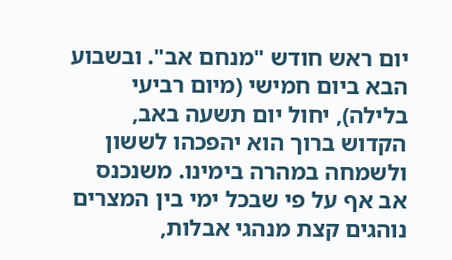יום ראש חודש "מנחם אב". ובשבוע הבא ביום חמישי (מיום רביעי בלילה), יחול יום תשעה באב, הקדוש ברוך הוא יהפכהו לששון ולשמחה במהרה בימינו. משנכנס אב אף על פי שבכל ימי בין המצרים נוהגים קצת מנהגי אבלות,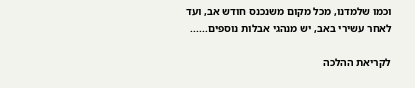וכמו שלמדנו, מכל מקום משנכנס חודש אב, ועד לאחר עשירי באב, יש מנהגי אבלות נוספים......

לקריאת ההלכה